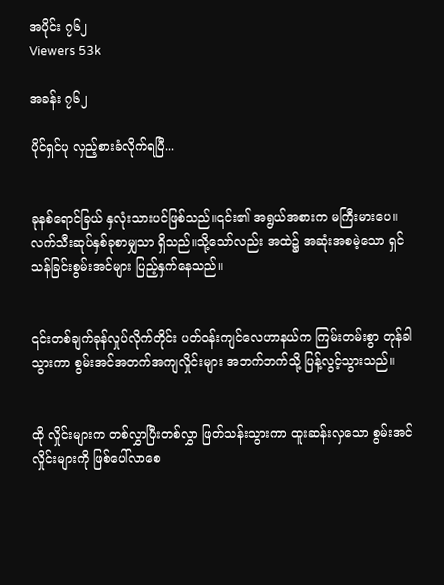အပိုင်း ၇၆၂
Viewers 53k

အခန်း ၇၆၂

ပိုင်ရှင်ပု လှည့်စားခံလိုက်ရပြီ...


ခုနစ်ရောင်ခြယ် နှလုံးသားပင်ဖြစ်သည်။၎င်း၏ အရွယ်အစားက မကြီးမားပေ။လက်သီးဆုပ်နှစ်ခုစာမျှသာ ရှိသည်။သို့သော်လည်း အထဲ၌ အဆုံးအစမဲ့သော ရှင်သန်ခြင်းစွမ်းအင်များ ပြည့်နှက်နေသည်။


၎င်းတစ်ချက်ခုန်လှုပ်လိုက်တိုင်း ပတ်ဝန်းကျင်လေဟာနယ်က ကြမ်းတမ်းစွာ တုန်ခါသွားကာ စွမ်းအင်အတက်အကျလှိုင်းများ အဘက်ဘက်သို့ ပြန့်လွင့်သွားသည်။


ထို လှိုင်းများက တစ်လွှာပြီးတစ်လွှာ ဖြတ်သန်းသွားကာ ထူးဆန်းလှသော စွမ်းအင်လှိုင်းများကို ဖြစ်ပေါ်လာစေ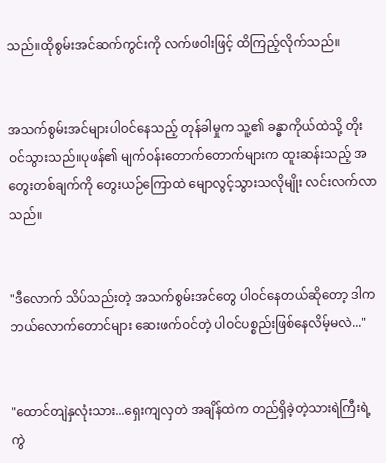သည်။ထိုစွမ်းအင်ဆက်ကွင်းကို လက်ဖဝါးဖြင့် ထိကြည့်လိုက်သည်။


အသက်စွမ်းအင်များပါဝင်နေသည့် တုန်ခါမှုက သူ့၏ ခန္ဓာကိုယ်ထဲသို့ တိုးဝင်သွားသည်။ပုဖန်၏ မျက်ဝန်းတောက်တောက်များက ထူးဆန်းသည့် အတွေးတစ်ချက်ကို တွေးယဉ်ကြောထဲ မျောလွင့်သွားသလိုမျိုး လင်းလက်လာသည်။


"ဒီလောက် သိပ်သည်းတဲ့ အသက်စွမ်းအင်တွေ ပါဝင်နေတယ်ဆိုတော့ ဒါက ဘယ်လောက်တောင်များ ဆေးဖက်ဝင်တဲ့ ပါဝင်ပစ္စည်းဖြစ်နေလိမ့်မလဲ..."


"ထောင်တျဲနှလုံးသား...ရှေးကျလှတဲ အချိန်ထဲက တည်ရှိခဲ့တဲ့သားရဲကြီးရဲ့ ကွဲ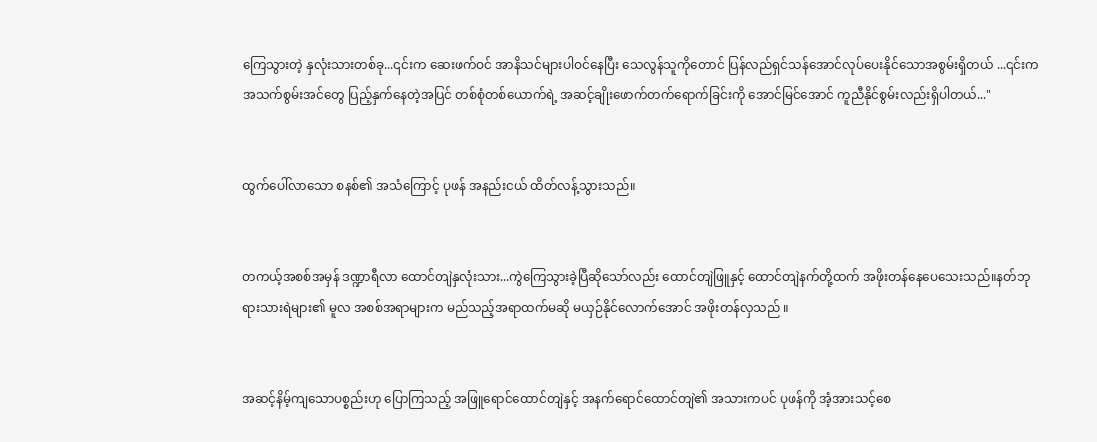ကြေသွားတဲ့ နှလုံးသားတစ်ခု...၎င်းက ဆေးဖက်ဝင် အာနိသင်များပါဝင်နေပြီး သေလွန်သူကိုတောင် ပြန်လည်ရှင်သန်အောင်လုပ်ပေးနိုင်သောအစွမ်းရှိတယ် ...၎င်းက အသက်စွမ်းအင်တွေ ပြည့်နှက်နေတဲ့အပြင် တစ်စုံတစ်ယောက်ရဲ့ အဆင့်ချိုးဖောက်တက်ရောက်ခြင်းကို အောင်မြင်အောင် ကူညီနိုင်စွမ်းလည်းရှိပါတယ်..."


ထွက်ပေါ်လာသော စနစ်၏ အသံကြောင့် ပုဖန် အနည်းငယ် ထိတ်လန့်သွားသည်။


တကယ့်အစစ်အမှန် ဒဏ္ဍာရီလာ ထောင်တျဲနှလုံးသား...ကွဲကြေသွားခဲ့ပြီဆိုသော်လည်း ထောင်တျဲဖြူနှင့် ထောင်တျဲနက်တို့ထက် အဖိုးတန်နေပေသေးသည်။နတ်ဘုရားသားရဲများ၏ မူလ အစစ်အရာများက မည်သည့်အရာထက်မဆို မယှဉ်နိုင်လောက်အောင် အဖိုးတန်လှသည် ။


အဆင့်နိမ့်ကျသောပစ္စည်းဟု ပြောကြသည့် အဖြူရောင်ထောင်တျဲနှင့် အနက်ရောင်ထောင်တျဲ၏ အသားကပင် ပုဖန်ကို အံ့အားသင့်စေ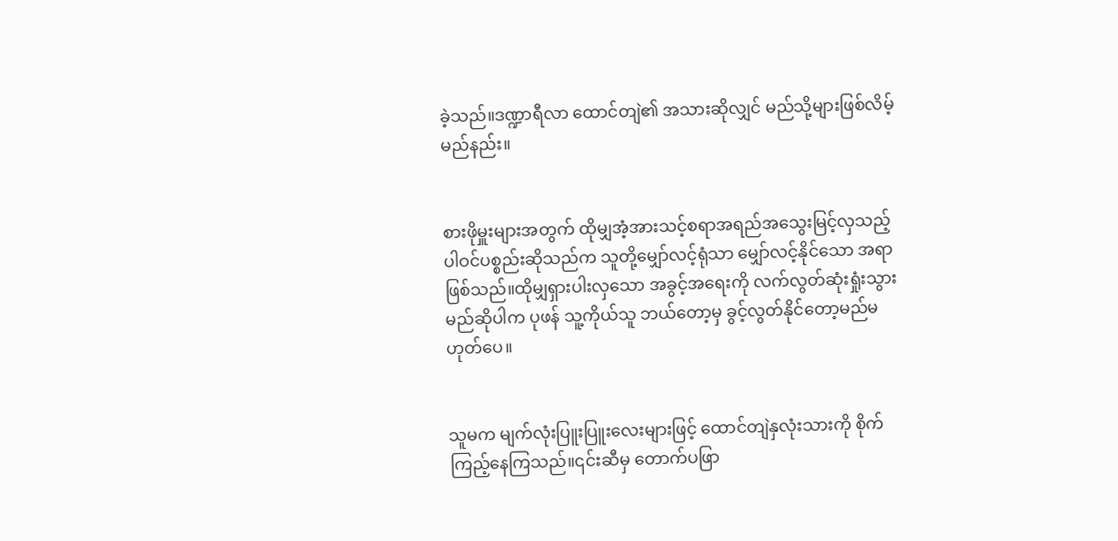ခဲ့သည်။ဒဏ္ဍာရီလာ ထောင်တျဲ၏ အသားဆိုလျှင် မည်သို့များဖြစ်လိမ့်မည်နည်း။


စားဖိုမှူးများအတွက် ထိုမျှအံ့အားသင့်စရာအရည်အသွေးမြင့်လှသည့် ပါဝင်ပစ္စည်းဆိုသည်က သူတို့မျှော်လင့်ရုံသာ မျှော်လင့်နိုင်သော အရာဖြစ်သည်။ထိုမျှရှားပါးလှသော အခွင့်အရေးကို လက်လွတ်ဆုံးရှုံးသွားမည်ဆိုပါက ပုဖန် သူ့ကိုယ်သူ ဘယ်တော့မှ ခွင့်လွတ်နိုင်တော့မည်မဟုတ်ပေ။


သူမက မျက်လုံးပြူးပြူးလေးများဖြင့် ထောင်တျဲနှလုံးသားကို စိုက်ကြည့်နေကြသည်။၎င်းဆီမှ တောက်ပဖြာ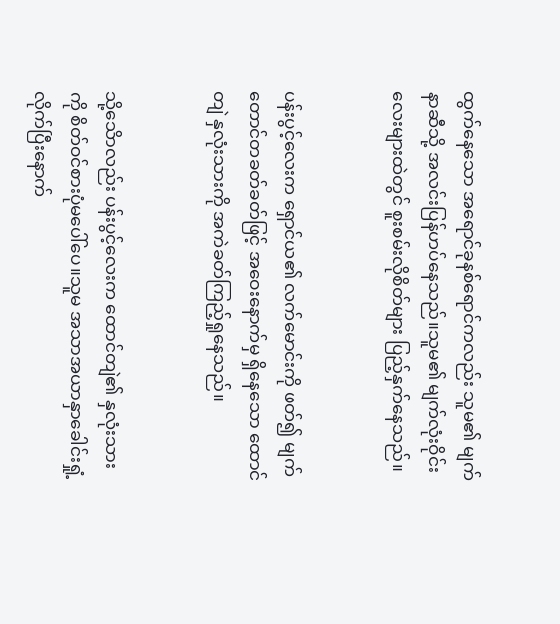ထွက်နေသော အရောင်ခုနစ်ရောင်ကလည်း သူမ၏ မျက်နာဆီသို့ အလင်းပြန်ဟပ်နေသည်။သူမ၏ မျက်လုံးဝိုင်းလေးများထဲတွင် စူးစမ်းလိုစိတ်များ ပြည့်နှက်နေသည်။


ပန်းပွင့်လေးက ရှောင်ယ၏ လက်မောင်းကို ဖတ်၍ မျက်တောင်တခတ်ခတ်ဖြင့် အဝေးနောက်မှ ရှိနေသော ထောင်တျဲ နှလုံးသားကို အကဲခတ်ကြည့်ရှုနေသည်။


သို့သေိာလည်း ပန်းပွင့်လေးက ထောင်တျဲ၏ နှလုံးသားကို စိတ်ဝင်စားပုံမပေါ်ပေ။သူမ အသာအယာနှာခေါင်းရှုံ့လိုက်ပြီးနောက်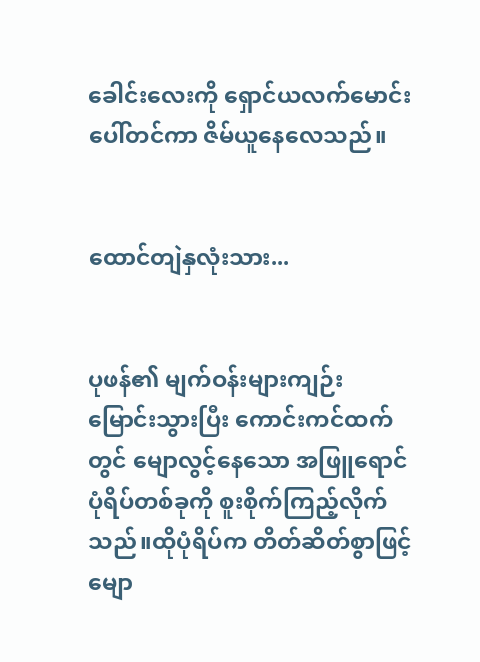ခေါင်းလေးကို ရှောင်ယလက်မောင်းပေါ်တင်ကာ ဇိမ်ယူနေလေသည်။


ထောင်တျဲနှလုံးသား...


ပုဖန်၏ မျက်ဝန်းများကျဉ်းမြောင်းသွားပြီး ကောင်းကင်ထက်တွင် မျောလွင့်နေသော အဖြူရောင်ပုံရိပ်တစ်ခုကို စူးစိုက်ကြည့်လိုက်သည်။ထိုပုံရိပ်က တိတ်ဆိတ်စွာဖြင့် မျော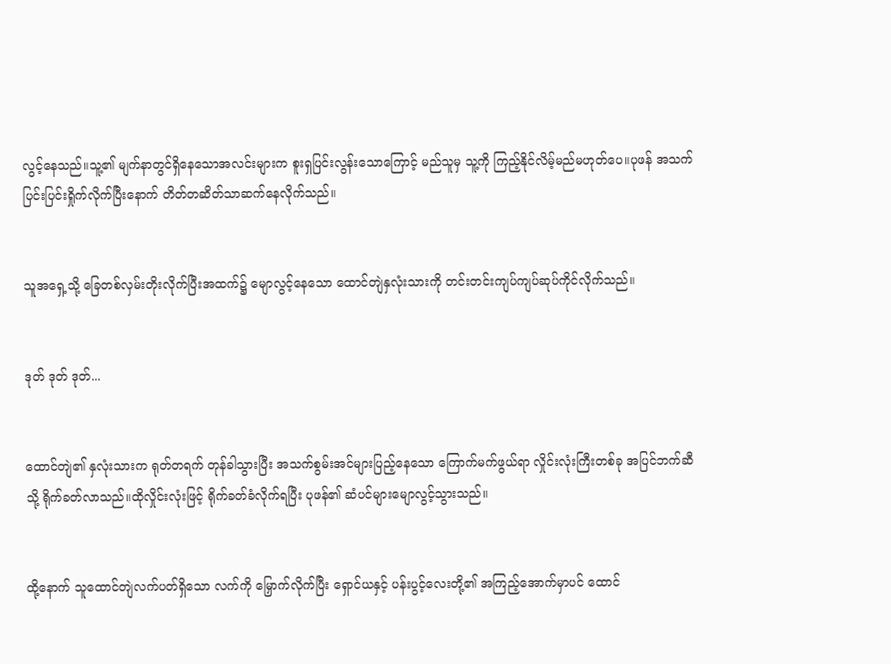လွင့်နေသည်။သူ့၏ မျက်နာတွင်ရှိနေသောအလင်းများက စူးရှပြင်းလွန်းသောကြောင့် မည်သူမှ သူ့ကို ကြည့်နိုင်လိမ့်မည်မဟုတ်ပေ။ပုဖန် အသက်ပြင်းပြင်းရှိုက်လိုက်ပြီးနောက် တိတ်တဆိတ်သာဆက်နေလိုက်သည်။


သူအရှေ့သို့ ခြေတစ်လှမ်းတိုးလိုက်ပြီးအထက်၌ မျောလွင့်နေသော ထောင်တျဲနှလုံးသားကို တင်းတင်းကျပ်ကျပ်ဆုပ်ကိုင်လိုက်သည်။


ဒုတ် ဒုတ် ဒုတ်...


ထောင်တျဲ၏ နှလုံးသားက ရုတ်တရက် တုန်ခါသွားပြီး အသက်စွမ်းအင်များပြည့်နေသော ကြောက်မက်ဖွယ်ရာ လှိုင်းလုံးကြီးတစ်ခု အပြင်ဘက်ဆီသို့ ရိုက်ခတ်လာသည်။ထိုလှိုင်းလုံးဖြင့် ရိုက်ခတ်ခံလိုက်ရပြီး ပုဖန်၏ ဆံပင်များမျောလွင့်သွားသည်။


ထို့နောက် သူထောင်တျဲလက်ပတ်ရှိသော လက်ကို မြှောက်လိုက်ပြီး ရှောင်ယနှင့် ပန်းပွင့်လေးတို့၏ အကြည့်အောက်မှာပင် ထောင်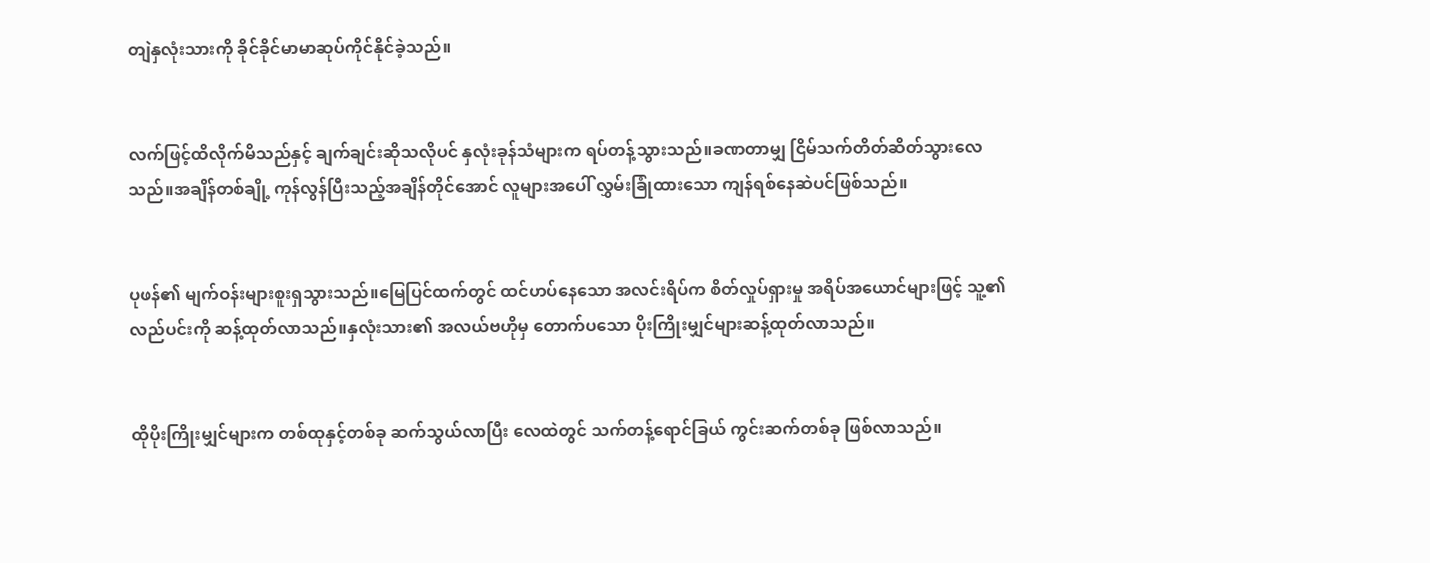တျဲနှလုံးသားကို ခိုင်ခိုင်မာမာဆုပ်ကိုင်နိုင်ခဲ့သည်။


လက်ဖြင့်ထိလိုက်မိသည်နှင့် ချက်ချင်းဆိုသလိုပင် နှလုံးခုန်သံများက ရပ်တန့်သွားသည်။ခဏတာမျှ ငြိမ်သက်တိတ်ဆိတ်သွားလေသည်။အချိန်တစ်ချို့ ကုန်လွန်ပြီးသည့်အချိန်တိုင်အောင် လူများအပေါ် လွှမ်းခြုံထားသော ကျန်ရစ်နေဆဲပင်ဖြစ်သည်။


ပုဖန်၏ မျက်ဝန်းများစူးရှသွားသည်။မြေပြင်ထက်တွင် ထင်ဟပ်နေသော အလင်းရိပ်က စိတ်လှုပ်ရှားမှု အရိပ်အယောင်များဖြင့် သူ့၏ လည်ပင်းကို ဆန့်ထုတ်လာသည်။နှလုံးသား၏ အလယ်ဗဟိုမှ တောက်ပသော ပိုးကြိုးမျှင်များဆန့်ထုတ်လာသည်။


ထိုပိုးကြိုးမျှင်များက တစ်ထုနှင့်တစ်ခု ဆက်သွယ်လာပြီး လေထဲတွင် သက်တန့်ရောင်ခြယ် ကွင်းဆက်တစ်ခု ဖြစ်လာသည်။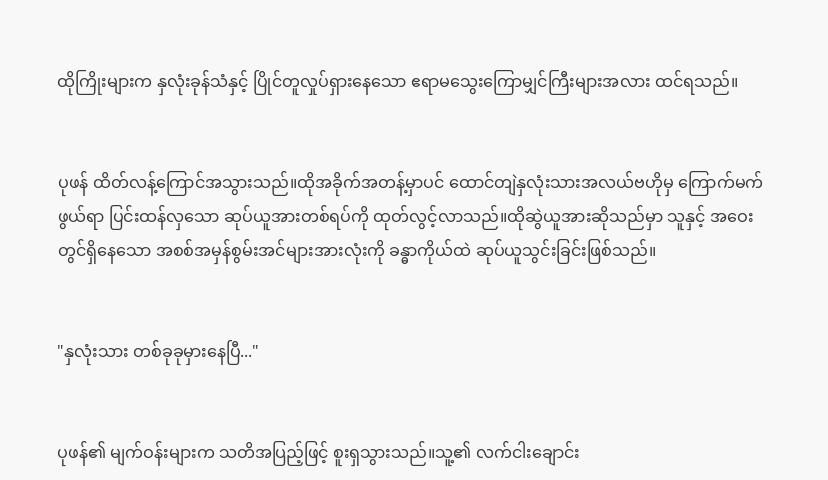ထိုကြိုးများက နှလုံးခုန်သံနှင့် ပြိုင်တူလှုပ်ရှားနေသော ဧရာမသွေးကြောမျှင်ကြီးများအလား ထင်ရသည်။


ပုဖန် ထိတ်လန့်ကြောင်အသွားသည်။ထိုအခိုက်အတန့်မှာပင် ထောင်တျဲနှလုံးသားအလယ်ဗဟိုမှ ကြောက်မက်ဖွယ်ရာ ပြင်းထန်လှသော ဆုပ်ယူအားတစ်ရပ်ကို ထုတ်လွင့်လာသည်။ထိုဆွဲယူအားဆိုသည်မှာ သူနှင့် အဝေးတွင်ရှိနေသော အစစ်အမှန်စွမ်းအင်များအားလုံးကို ခန္ဓာကိုယ်ထဲ ဆုပ်ယူသွင်းခြင်းဖြစ်သည်။


"နှလုံးသား တစ်ခုခုမှားနေပြီ..."


ပုဖန်၏ မျက်ဝန်းများက သတိအပြည့်ဖြင့် စူးရှသွားသည်။သူ့၏ လက်ငါးချောင်း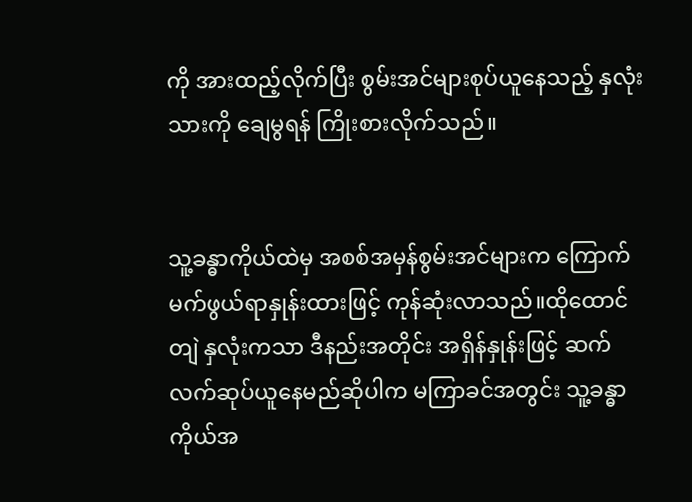ကို အားထည့်လိုက်ပြီး စွမ်းအင်များစုပ်ယူနေသည့် နှလုံးသားကို ချေမွရန် ကြိုးစားလိုက်သည်။


သူ့ခန္ဓာကိုယ်ထဲမှ အစစ်အမှန်စွမ်းအင်များက ကြောက်မက်ဖွယ်ရာနှုန်းထားဖြင့် ကုန်ဆုံးလာသည်။ထိုထောင်တျဲ နှလုံးကသာ ဒီနည်းအတိုင်း အရှိန်နှုန်းဖြင့် ဆက်လက်ဆုပ်ယူနေမည်ဆိုပါက မကြာခင်အတွင်း သူ့ခန္ဓာကိုယ်အ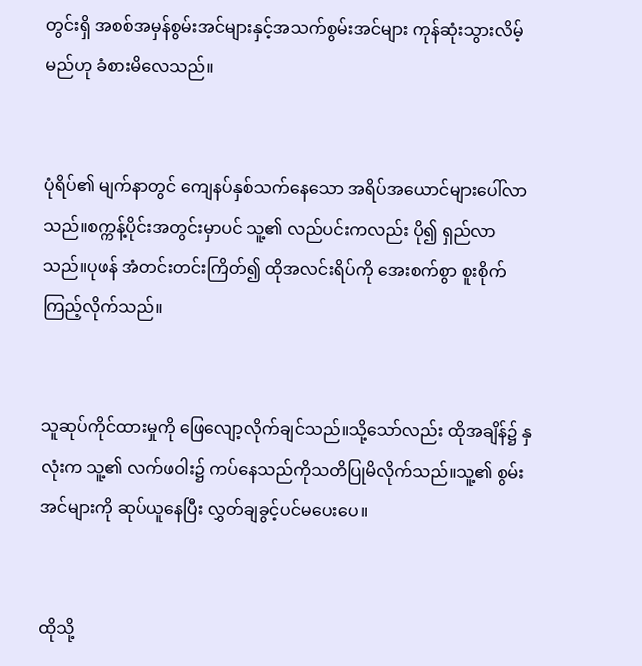တွင်းရှိ အစစ်အမှန်စွမ်းအင်များနှင့်အသက်စွမ်းအင်များ ကုန်ဆုံးသွားလိမ့်မည်ဟု ခံစားမိလေသည်။


ပုံရိပ်၏ မျက်နာတွင် ကျေနပ်နှစ်သက်နေသော အရိပ်အယောင်များပေါ်လာသည်။စက္ကန့်ပိုင်းအတွင်းမှာပင် သူ့၏ လည်ပင်းကလည်း ပို၍ ရှည်လာသည်။ပုဖန် အံတင်းတင်းကြိတ်၍ ထိုအလင်းရိပ်ကို အေးစက်စွာ စူးစိုက်ကြည့်လိုက်သည်။


သူဆုပ်ကိုင်ထားမှုကို ဖြေလျော့လိုက်ချင်သည်။သို့သော်လည်း ထိုအချိန်၌ နှလုံးက သူ့၏ လက်ဖဝါး၌ ကပ်နေသည်ကိုသတိပြုမိလိုက်သည်။သူ့၏ စွမ်းအင်များကို ဆုပ်ယူနေပြီး လွှတ်ချခွင့်ပင်မပေးပေ။


ထိုသို့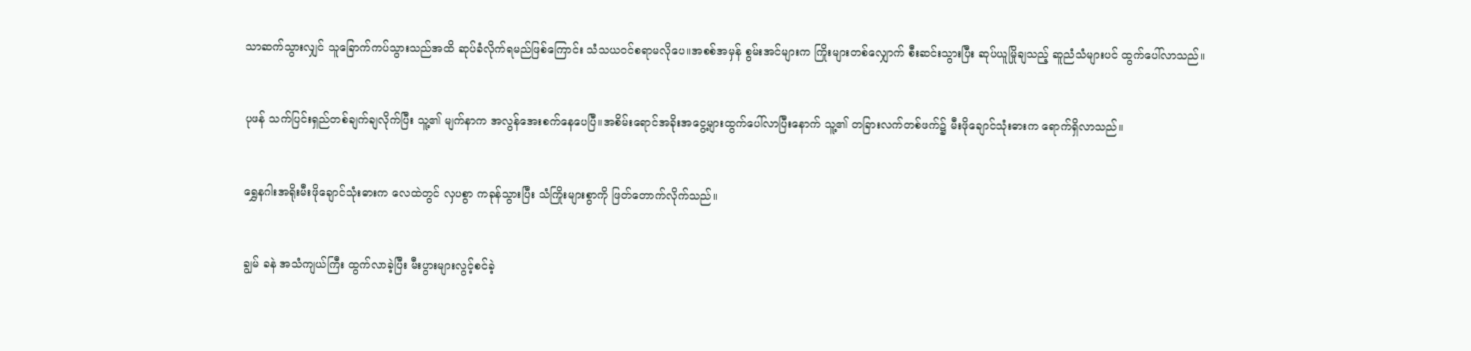သာဆက်သွားလျှင် သူခြောက်ကပ်သွားသည်အထိ ဆုပ်ခံလိုက်ရမည်ဖြစ်ကြောင်း သံသယဝင်စရာမလိုပေ။အစစ်အမှန် စွမ်းအင်များက ကြိုးများတစ်လျှောက် စီးဆင်းသွားပြီး ဆုပ်ယူမြိုချသည့် ဆူညံသံများပင် ထွက်ပေါ်လာသည်။


ပုဖန် သက်ပြင်းရှည်တစ်ချက်ချလိုက်ပြီး သူ့၏ မျက်နာက အလွန်အေးစက်နေပေပြီ။အစိမ်းရောင်အခိုးအငွေ့များထွက်ပေါ်လာပြီးနောက် သူ့၏ တခြားလက်တစ်ဖက်၌ မီးဖိုချောင်သုံးဓားက ရောက်ရှိလာသည်။


ရွှေနဂါးအရိုးမီးဖိုချောင်သုံးဓားက လေထဲတွင် လှပစွာ ကခုန်သွားပြီး သံကြိုးများစွာကို ဖြတ်တောက်လိုက်သည်။


ချွမ် ခနဲ အသံကျယ်ကြီး ထွက်လာခဲ့ပြီး မီးပွားများလွင့်စင်ခဲ့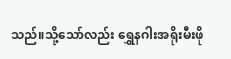သည်။သို့သော်လည်း ရွှေနဂါးအရိုးမီးဖို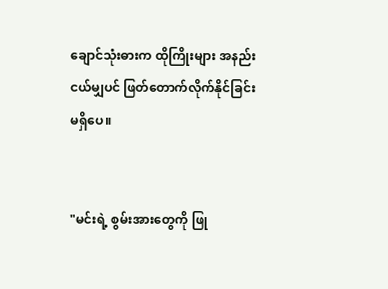ချောင်သုံးဓားက ထိုကြိုးများ အနည်းငယ်မျှပင် ဖြတ်တောက်လိုက်နိုင်ခြင်းမရှိပေ။


"မင်းရဲ့ စွမ်းအားတွေကို ဖြု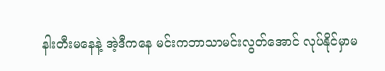နါးတီးမနေနဲ့ အဲ့ဒီကနေ မင်းကဘာသာမင်းလွတ်အောင် လုပ်နိုင်မှာမ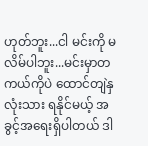ဟုတ်ဘူး...ငါ မင်းကို မလိမ်ပါဘူး...မင်းမှာတကယ်ကိုပဲ ထောင်တျဲနှလုံးသား ရနိုင်မယ့် အခွင့်အရေးရှိပါတယ် ဒါ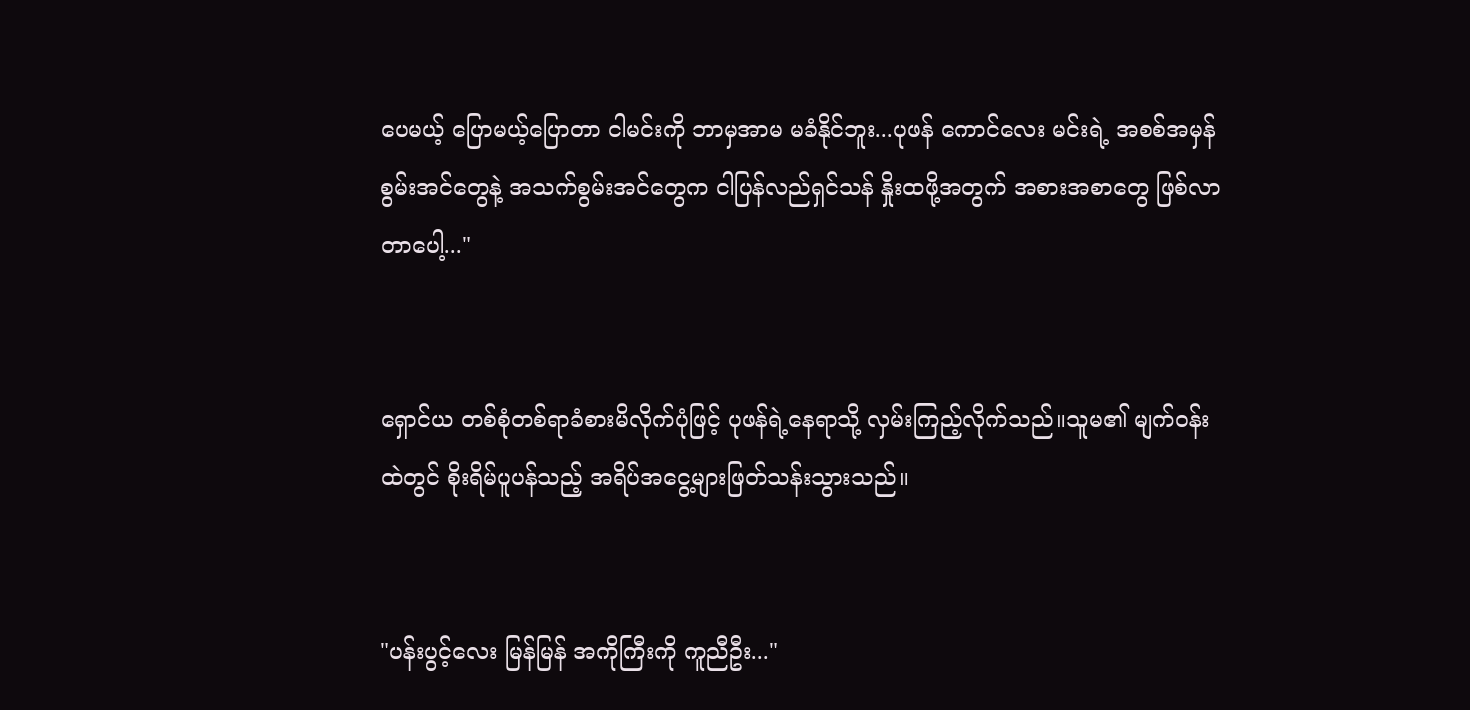ပေမယ့် ပြောမယ့်ပြောတာ ငါမင်းကို ဘာမှအာမ မခံနိုင်ဘူး...ပုဖန် ကောင်လေး မင်းရဲ့ အစစ်အမှန် စွမ်းအင်တွေနဲ့ အသက်စွမ်းအင်တွေက ငါပြန်လည်ရှင်သန် နှိုးထဖို့အတွက် အစားအစာတွေ ဖြစ်လာတာပေါ့..."


ရှောင်ယ တစ်စုံတစ်ရာခံစားမိလိုက်ပုံဖြင့် ပုဖန်ရဲ့နေရာသို့ လှမ်းကြည့်လိုက်သည်။သူမ၏ မျက်ဝန်းထဲတွင် စိုးရိမ်ပူပန်သည့် အရိပ်အငွေ့များဖြတ်သန်းသွားသည်။


"ပန်းပွင့်လေး မြန်မြန် အကိုကြီးကို ကူညီဦး..."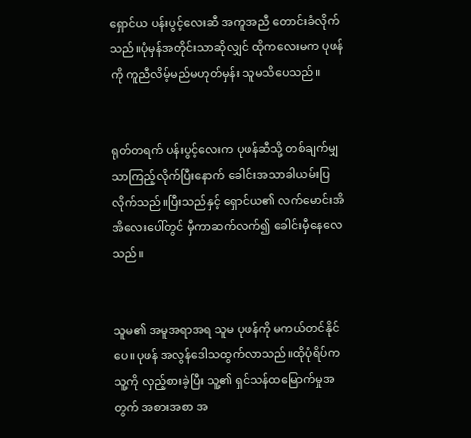ရှောင်ယ ပန်းပွင့်လေးဆီ အကူအညီ တောင်းခံလိုက်သည်။ပုံမှန်အတိုင်းသာဆိုလျှင် ထိုကလေးမက ပုဖန်ကို ကူညီလိမ့်မည်မဟုတ်မှန်း သူမသိပေသည်။


ရုတ်တရက် ပန်းပွင့်လေးက ပုဖန်ဆီသို့ တစ်ချက်မျှသာကြည့်လိုက်ပြီးနောက် ခေါင်းအသာခါယမ်းပြလိုက်သည်။ပြီးသည်နှင့် ရှောင်ယ၏ လက်မောင်းအိအိလေးပေါ်တွင် မှီကာဆက်လက်၍ ခေါင်းမှီနေလေသည်။


သူမ၏ အမူအရာအရ သူမ ပုဖန်ကို မကယ်တင်နိုင်ပေ။ပုဖန် အလွန်ဒေါသထွက်လာသည်။ထိုပုံရိပ်က သူ့ကို လှည့်စားခဲ့ပြီး သူ့၏ ရှင်သန်ထမြောက်မှုအတွက် အစားအစာ အ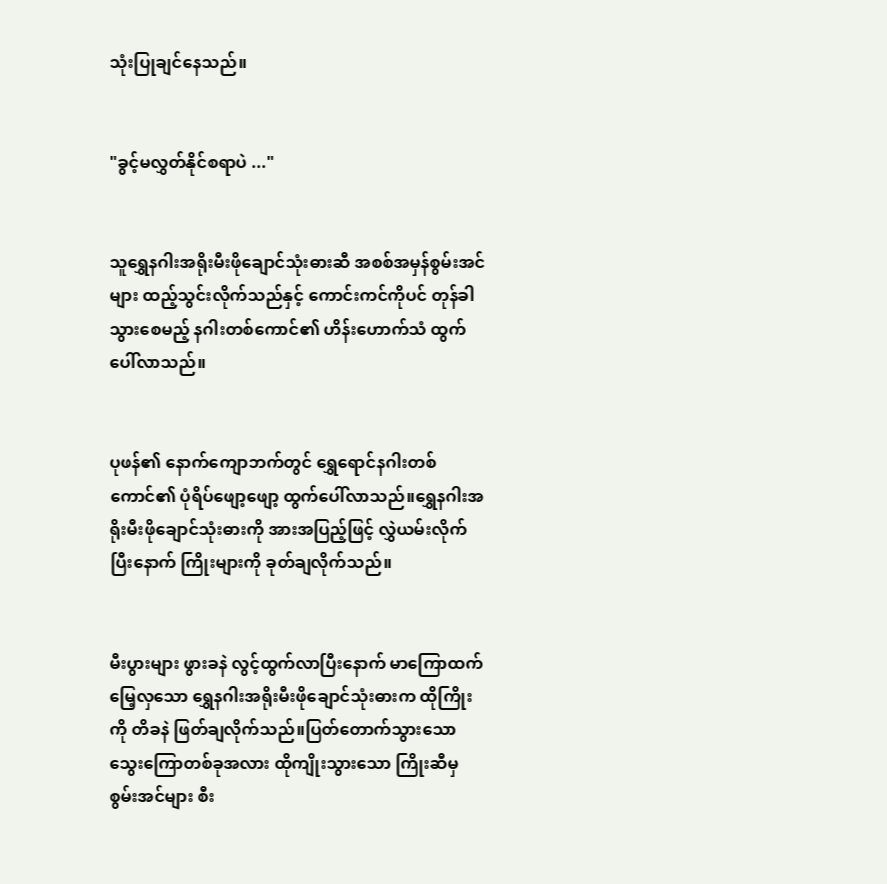သုံးပြုချင်နေသည်။


"ခွင့်မလွှတ်နိုင်စရာပဲ ..."


သူရွှေနဂါးအရိုးမီးဖိုချောင်သုံးဓားဆီ အစစ်အမှန်စွမ်းအင်များ ထည့်သွင်းလိုက်သည်နှင့် ကောင်းကင်ကိုပင် တုန်ခါသွားစေမည့် နဂါးတစ်ကောင်၏ ဟိန်းဟောက်သံ ထွက်ပေါ်လာသည်။


ပုဖန်၏ နောက်ကျောဘက်တွင် ရွှေရောင်နဂါးတစ်ကောင်၏ ပုံရိပ်ဖျော့ဖျော့ ထွက်ပေါ်လာသည်။ရွှေနဂါးအရိုးမီးဖိုချောင်သုံးဓားကို အားအပြည့်ဖြင့် လွှဲယမ်းလိုက်ပြီးနောက် ကြိုးများကို ခုတ်ချလိုက်သည်။


မီးပွားများ ဖွားခနဲ လွင့်ထွက်လာပြီးနောက် မာကြောထက်မြေ့လှသော ရွှေနဂါးအရိုးမီးဖိုချောင်သုံးဓားက ထိုကြိုးကို တိခနဲ ဖြတ်ချလိုက်သည်။ပြတ်တောက်သွားသော သွေးကြောတစ်ခုအလား ထိုကျိုးသွားသော ကြိုးဆီမှ စွမ်းအင်များ စီး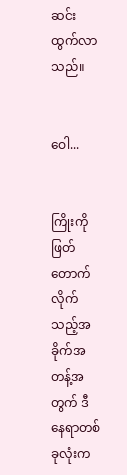ဆင်းထွက်လာသည်။


ဝေါ...


ကြိုးကို ဖြတ်တောက်လိုက်သည့်အခိုက်အတန့်အတွက် ဒီနေရာတစ်ခုလုံးက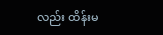လည်း ထိန်းမ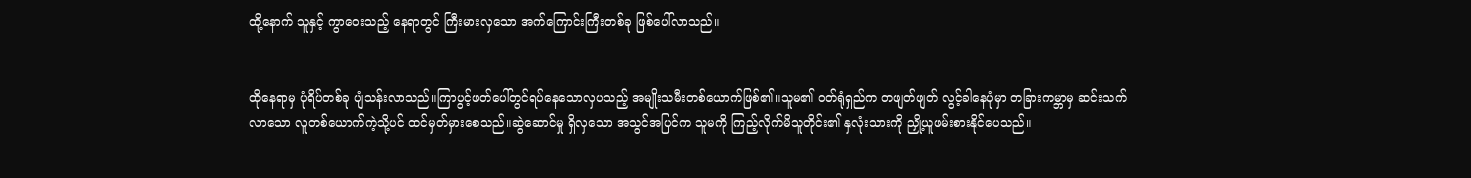ထို့နောက် သူနှင့် ကွာဝေးသည့် နေရာတွင် ကြီးမားလှသော အက်ကြောင်းကြီးတစ်ခု ဖြစ်ပေါ်လာသည်။


ထိုနေရာမှ ပုံရိပ်တစ်ခု ပျံသန်းလာသည်။ကြာပွင့်ဖတ်ပေါ်တွင်ရပ်နေသောလှပသည့် အမျိုးသမီးတစ်ယောက်ဖြစ်၏။သူမ၏ ဝတ်ရုံရှည်က တဖျတ်ဖျတ် လွင့်ခါနေပုံမှာ တခြားကမ္ဘာမှ ဆင်းသက်လာသော လူတစ်ယောက်ကဲ့သို့ပင် ထင်မှတ်မှားစေသည်။ဆွဲဆောင်မှု ရှိလှသော အသွင်အပြင်က သူမကို ကြည့်လိုက်မိသူတိုင်း၏ နှလုံးသားကို ညှို့ယူဖမ်းစားနိုင်ပေသည်။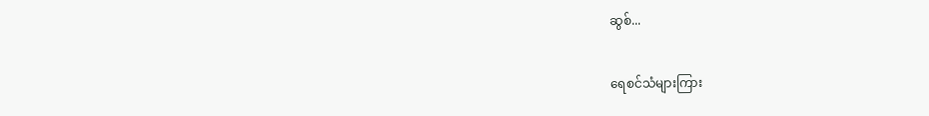ဆွစ်...


ရေစင်သံများကြား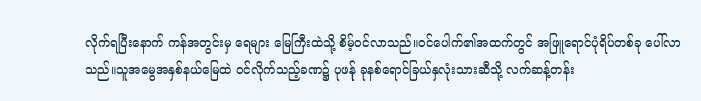လိုက်ရပြီးနောက် ကန်အတွင်းမှ ရေများ မြေကြီးထဲသို့ စိမ့်ဝင်လာသည်။ဝင်ပေါက်၏အထက်တွင် အဖြူရောင်ပုံရိပ်တစ်ခု ပေါ်လာသည်။သူအမွေအနှစ်နယ်မြေထဲ ဝင်လိုက်သည့်ခဏ၌ ပုဖန်ု ခုနစ်ရောင်ခြယ်နှလုံးသားဆီသို့ လက်ဆန့်တန်း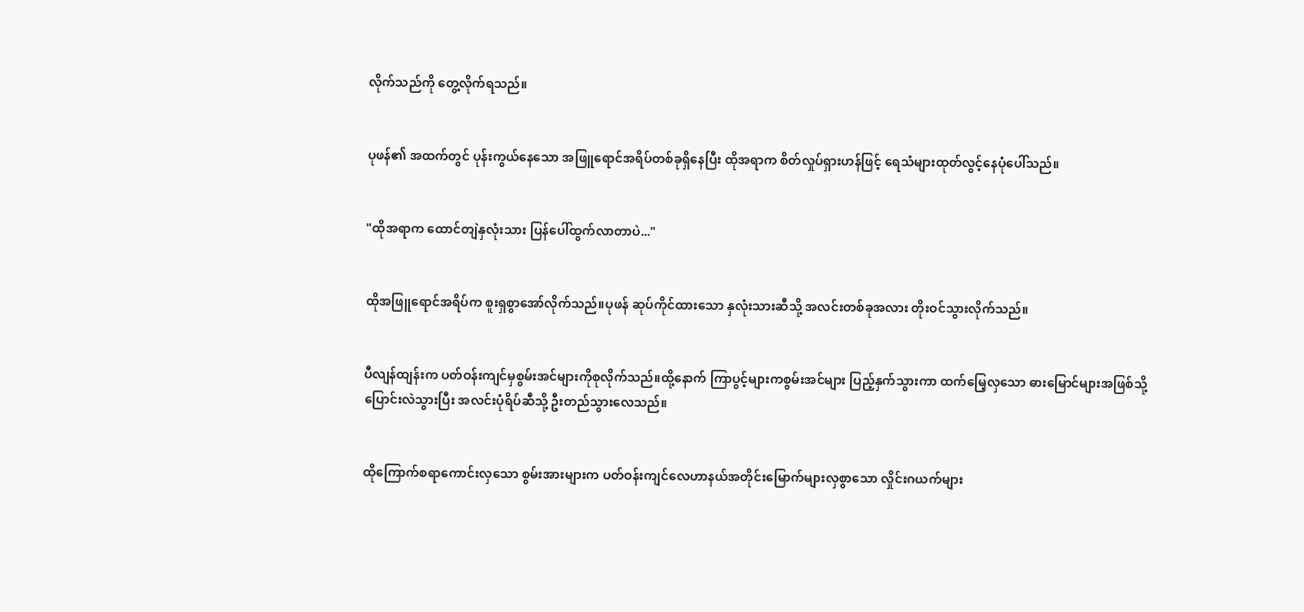လိုက်သည်ကို တွေ့လိုက်ရသည်။


ပုဖန်၏ အထက်တွင် ပုန်းကွယ်နေသော အဖြူရောင်အရိပ်တစ်ခုရှိနေပြီး ထိုအရာက စိတ်လှုပ်ရှားဟန်ဖြင့် ရေသံများထုတ်လွင့်နေပုံပေါ်သည်။


"ထိုအရာက ထောင်တျဲနှလုံးသား ပြန်ပေါ်ထွက်လာတာပဲ..."


ထိုအဖြူရောင်အရိပ်က စူးရှစွာအော်လိုက်သည်။ပုဖန် ဆုပ်ကိုင်ထားသော နှလုံးသားဆီသို့ အလင်းတစ်ခုအလား တိုးဝင်သွားလိုက်သည်။


ပီလျန်ထျန်းက ပတ်ဝန်းကျင်မှစွမ်းအင်များကိုစုလိုက်သည်။ထို့နောက် ကြာပွင့်များကစွမ်းအင်များ ပြည့်နှက်သွားကာ ထက်မြေ့လှသော ဓားမြောင်များအဖြစ်သို့ ပြောင်းလဲသွားပြီး အလင်းပုံရိပ်ဆီသို့ ဦးတည်သွားလေသည်။


ထိုကြောက်စရာကောင်းလှသော စွမ်းအားများက ပတ်ဝန်းကျင်လေဟာနယ်အတိုင်းမြောက်များလှစွာသော လှိုင်းဂယက်များ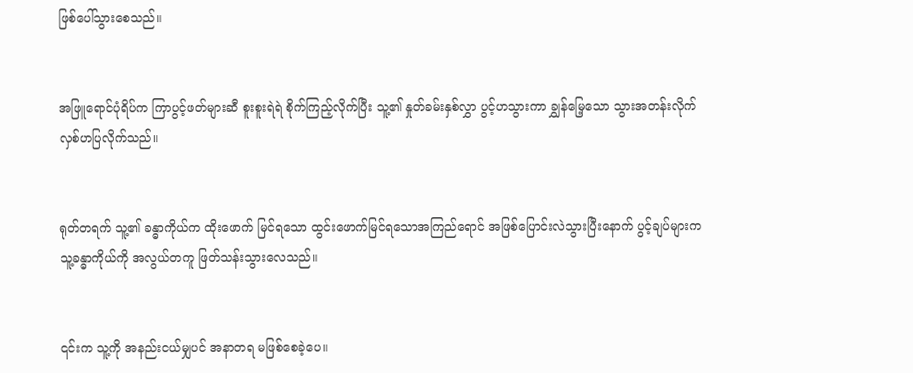ဖြစ်ပေါ်သွားစေသည်။


အဖြူရောင်ပုံရိပ်က ကြာပွင့်ဖတ်များဆီ စူးစူးရဲရဲ စိုက်ကြည့်လိုက်ပြီး သူ့၏ နှုတ်ခမ်းနှစ်လွှာ ပွင့်ဟသွားကာ ချွှန်မြေ့သော သွားအတန်းလိုက် လှစ်ဟပြလိုက်သည်။


ရုတ်တရက် သူ့၏ ခန္ဓာကိုယ်က ထိုးဖောက် မြင်ရသော ထွင်းဖောက်မြင်ရသောအကြည်ရောင် အဖြစ်ပြောင်းလဲသွားပြီးနောက် ပွင့်ချပ်များက သူ့ခန္ဓာကိုယ်ကို အလွယ်တကူ ဖြတ်သန်းသွားလေသည်။


၎င်းက သူ့ကို အနည်းငယ်မျှပင် အနာတရ မဖြစ်စေခဲ့ပေ။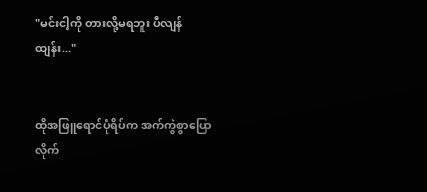"မင်းငါ့ကို တားလို့မရဘူး ပီလျန်ထျန်း..."


ထိုအဖြူရောင်ပုံရိပ်က အက်ကွဲစွာပြောလိုက်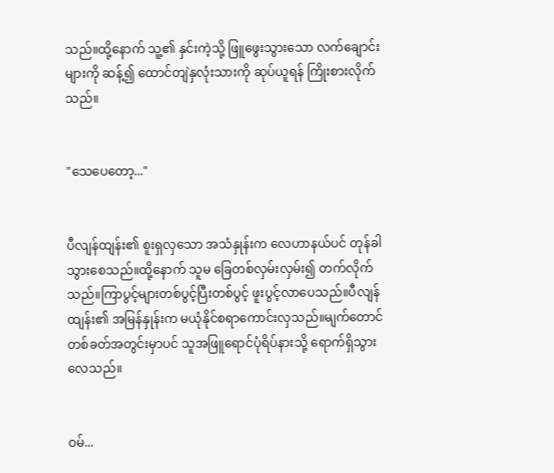သည်။ထို့နောက် သူ့၏ နှင်းကဲ့သို့ ဖြူဖွေးသွားသော လက်ချောင်းများကို ဆန့်၍ ထောင်တျဲနှလုံးသားကို ဆုပ်ယူရန် ကြိုးစားလိုက်သည်။


"သေပေတော့..."


ပီလျန်ထျန်း၏ စူးရှလှသော အသံနှုန်းက လေဟာနယ်ပင် တုန်ခါသွားစေသည်။ထို့နောက် သူမ ခြေတစ်လှမ်းလှမ်း၍ တက်လိုက်သည်။ကြာပွင့်များတစ်ပွင့်ပြီးတစ်ပွင့် ဖူးပွင့်လာပေသည်။ပီလျန်ထျန်း၏ အမြန်နှုန်းက မယုံနိုင်စရာကောင်းလှသည်။မျက်တောင်တစ်ခတ်အတွင်းမှာပင် သူအဖြူရောင်ပုံရိပ်နားသို့ ရောက်ရှိသွားလေသည်။


ဝမ်...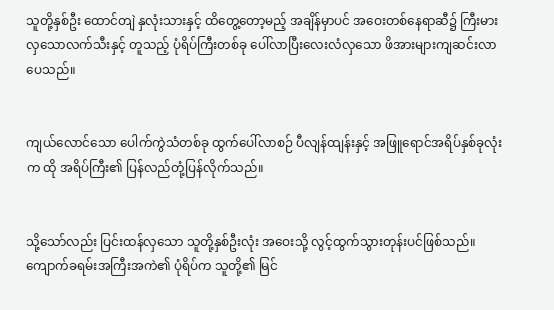သူတို့နှစ်ဦး ထောင်တျဲ နှလုံးသားနှင့် ထိတွေ့တော့မည့် အချိန်မှာပင် အဝေးတစ်နေရာဆီ၌ ကြီးမားလှသောလက်သီးနှင့် တူသည့် ပုံရိပ်ကြီးတစ်ခု ပေါ်လာပြီးလေးလံလှသော ဖိအားများကျဆင်းလာပေသည်။


ကျယ်လောင်သော ပေါက်ကွဲသံတစ်ခု ထွက်ပေါ်လာစဉ် ပီလျန်ထျန်းနှင့် အဖြူရောင်အရိပ်နှစ်ခုလုံးက ထို အရိပ်ကြီး၏ ပြန်လည်တုံ့ပြန်လိုက်သည်။


သို့သော်လည်း ပြင်းထန်လှသော သူတို့နှစ်ဦးလုံး အဝေးသို့ လွင့်ထွက်သွားတုန်းပင်ဖြစ်သည်။ကျောက်ခရမ်းအကြီးအကဲ၏ ပုံရိပ်က သူတို့၏ မြင်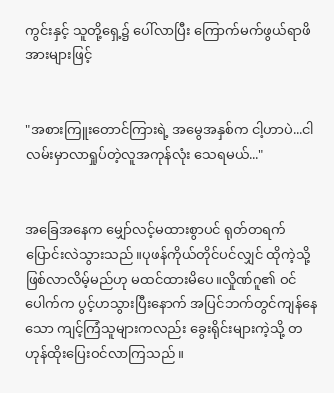ကွင်းနှင့် သူတို့ရှေ့၌ ပေါ်လာပြီး ကြောက်မက်ဖွယ်ရာဖိအားများဖြင့်


"အစားကြူးတောင်ကြားရဲ့ အမွေအနှစ်က ငါ့ဟာပဲ...ငါလမ်းမှာလာရှုပ်တဲ့လူအကုန်လုံး သေရမယ်..."


အခြေအနေက မျှော်လင့်မထားစွာပင် ရုတ်တရက်ပြောင်းလဲသွားသည်။ပုဖန်ကိုယ်တိုင်ပင်လျှင် ထိုကဲ့သို့ ဖြစ်လာလိမ့်မည်ဟု မထင်ထားမိပေ။လှိုဏ်ဂူ၏ ဝင်ပေါက်က ပွင့်ဟသွားပြီးနောက် အပြင်ဘက်တွင်ကျန်နေသော ကျင့်ကြံသူများကလည်း ခွေးရိုင်းများကဲ့သို့ တဟုန်ထိုးပြေးဝင်လာကြသည်။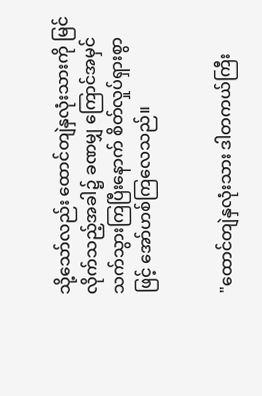သို့သော်လည်း ထောင်တျဲနှလုံးသားကို မြင်လိုက်သည့်အခါ၌ ခဏမျှ ကြောင်အမှင်သက်သွားကြပြီးနောက် စိတ်လှုပ်ရှားစွာဖြင့် အော်ဟစ်ကြလေသည်။


"ထောင်တျဲနှလုံးသား ဒါတကယ်ကြီး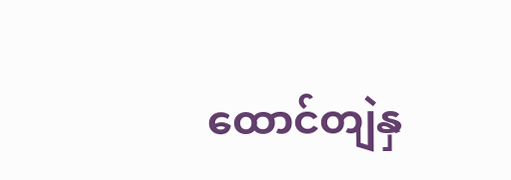ထောင်တျဲနှ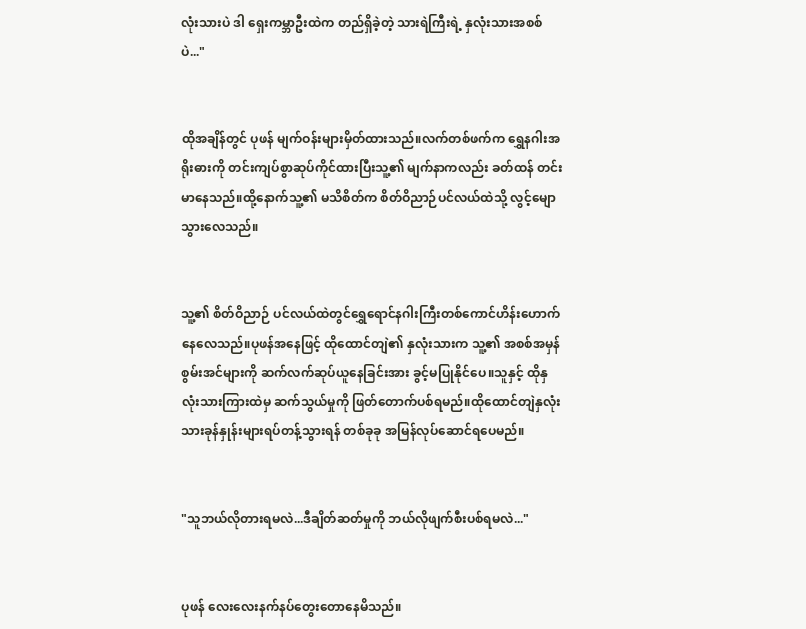လုံးသားပဲ ဒါ ရှေးကမ္ဘာဦးထဲက တည်ရှိခဲ့တဲ့ သားရဲကြီးရဲ့ နှလုံးသားအစစ်ပဲ..."


ထိုအချိန်တွင် ပုဖန် မျက်ဝန်းများမှိတ်ထားသည်။လက်တစ်ဖက်က ရွှေနဂါးအရိုးဓားကို တင်းကျပ်စွာဆုပ်ကိုင်ထားပြီးသူ့၏ မျက်နာကလည်း ခတ်ထန် တင်းမာနေသည်။ထို့နောက်သူ့၏ မသိစိတ်က စိတ်ဝိညာဉ်ပင်လယ်ထဲသို့ လွင့်မျောသွားလေသည်။


သူ့၏ စိတ်ဝိညာဉ် ပင်လယ်ထဲတွင်ရွှေရောင်နဂါးကြီးတစ်ကောင်ဟိန်းဟောက်နေလေသည်။ပုဖန်အနေဖြင့် ထိုထောင်တျဲ၏ နှလုံးသားက သူ့၏ အစစ်အမှန်စွမ်းအင်များကို ဆက်လက်ဆုပ်ယူနေခြင်းအား ခွင့်မပြုနိုင်ပေ။သူနှင့် ထိုနှလုံးသားကြားထဲမှ ဆက်သွယ်မှုကို ဖြတ်တောက်ပစ်ရမည်။ထိုထောင်တျဲနှလုံးသားခုန်နှုန်းများရပ်တန့်သွားရန် တစ်ခုခု အမြန်လုပ်ဆောင်ရပေမည်။


"သူဘယ်လိုတားရမလဲ...ဒီချိတ်ဆတ်မှုကို ဘယ်လိုဖျက်စီးပစ်ရမလဲ..."


ပုဖန် လေးလေးနက်နပ်တွေးတောနေမိသည်။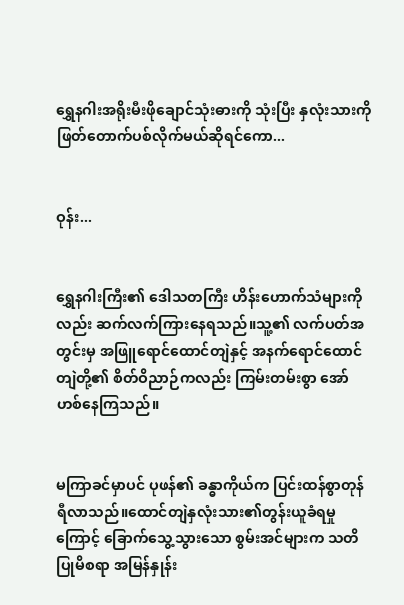ရွှေနဂါးအရိုးမီးဖိုချောင်သုံးဓားကို သုံးပြီး နှလုံးသားကို ဖြတ်တောက်ပစ်လိုက်မယ်ဆိုရင်ကော...


ဝုန်း...


ရွှေနဂါးကြီး၏ ဒေါသတကြီး ဟိန်းဟောက်သံများကိုလည်း ဆက်လက်ကြားနေရသည်။သူ့၏ လက်ပတ်အတွင်းမှ အဖြူရောင်ထောင်တျဲနှင့် အနက်ရောင်ထောင်တျဲတို့၏ စိတ်ဝိညာဉ်ကလည်း ကြမ်းတမ်းစွာ အော်ဟစ်နေကြသည်။


မကြာခင်မှာပင် ပုဖန်၏ ခန္ဓာကိုယ်က ပြင်းထန်စွာတုန်ရီလာသည်။ထောင်တျဲနှလုံးသား၏တွန်းယူခံရမှုကြောင့် ခြောက်သွေ့သွားသော စွမ်းအင်များက သတိပြုမိစရာ အမြန်နှုန်း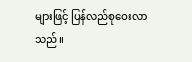များဖြင့် ပြန်လည်စုဝေးလာသည်။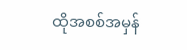ထိုအစစ်အမှန်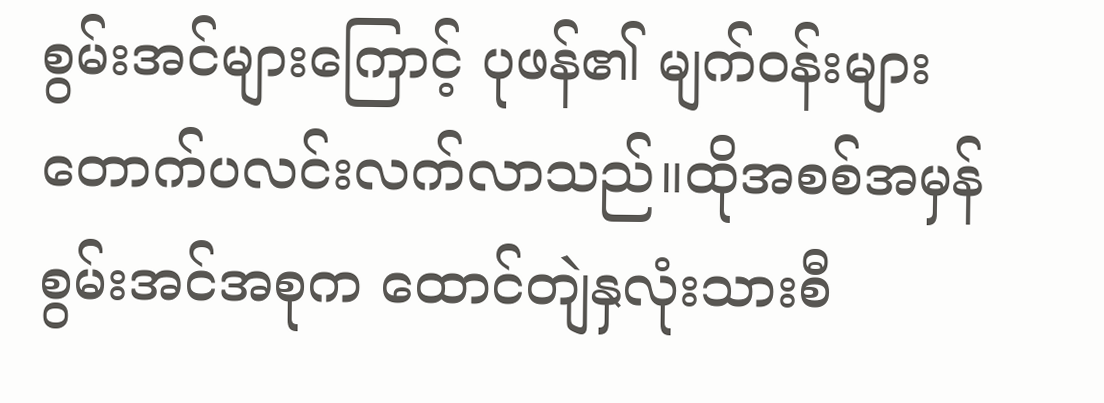စွမ်းအင်များကြောင့် ပုဖန်၏ မျက်ဝန်းများတောက်ပလင်းလက်လာသည်။ထိုအစစ်အမှန်စွမ်းအင်အစုက ထောင်တျဲနှလုံးသားစီ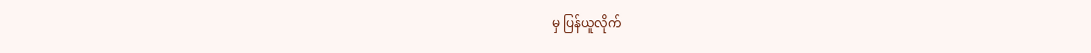မှ ပြန်ယူလိုက်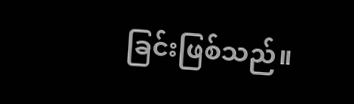ခြင်းဖြစ်သည်။